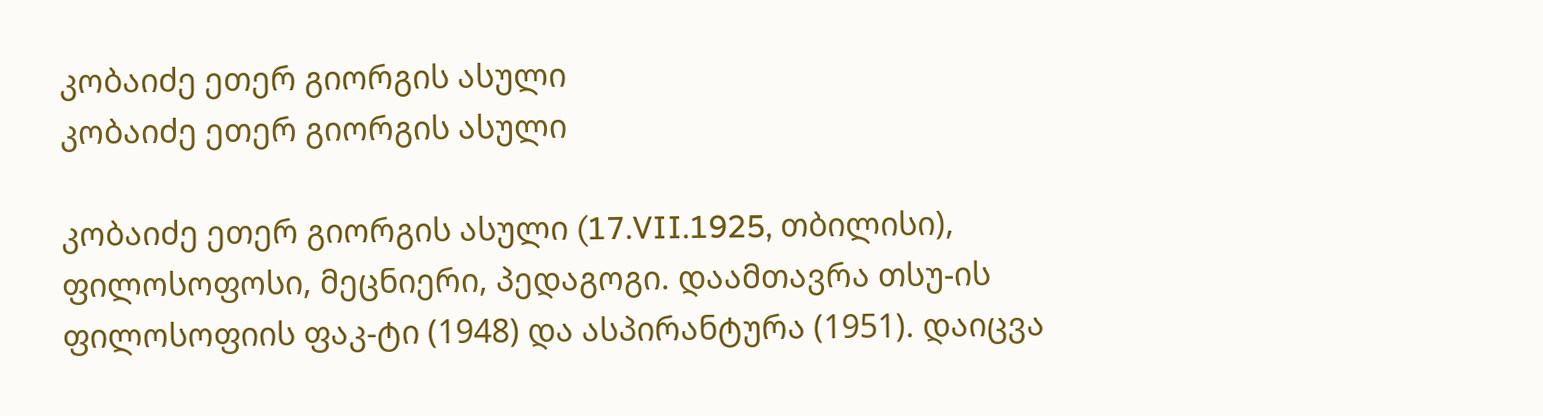კობაიძე ეთერ გიორგის ასული
კობაიძე ეთერ გიორგის ასული

კობაიძე ეთერ გიორგის ასული (17.VII.1925, თბილისი), ფილოსოფოსი, მეცნიერი, პედაგოგი. დაამთავრა თსუ-ის ფილოსოფიის ფაკ-ტი (1948) და ასპირანტურა (1951). დაიცვა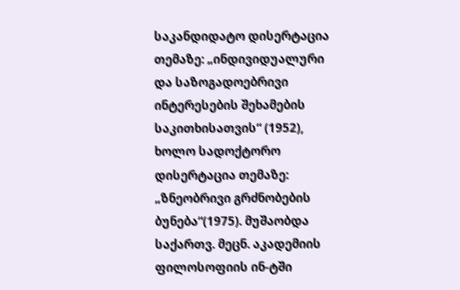საკანდიდატო დისერტაცია თემაზე: „ინდივიდუალური და საზოგადოებრივი ინტერესების შეხამების საკითხისათვის“ (1952), ხოლო სადოქტორო დისერტაცია თემაზე: „ზნეობრივი გრძნობების ბუნება“(1975). მუშაობდა საქართვ. მეცნ. აკადემიის ფილოსოფიის ინ-ტში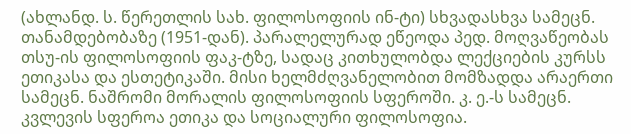(ახლანდ. ს. წერეთლის სახ. ფილოსოფიის ინ-ტი) სხვადასხვა სამეცნ. თანამდებობაზე (1951-დან). პარალელურად ეწეოდა პედ. მოღვაწეობას თსუ-ის ფილოსოფიის ფაკ-ტზე, სადაც კითხულობდა ლექციების კურსს ეთიკასა და ესთეტიკაში. მისი ხელმძღვანელობით მომზადდა არაერთი სამეცნ. ნაშრომი მორალის ფილოსოფიის სფეროში. კ. ე.-ს სამეცნ. კვლევის სფეროა ეთიკა და სოციალური ფილოსოფია.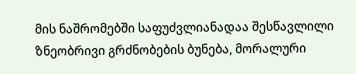მის ნაშრომებში საფუძვლიანადაა შესწავლილი ზნეობრივი გრძნობების ბუნება, მორალური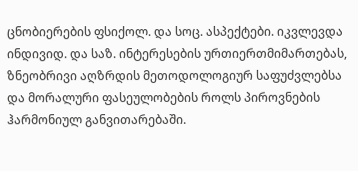ცნობიერების ფსიქოლ. და სოც. ასპექტები. იკვლევდა ინდივიდ. და საზ. ინტერესების ურთიერთმიმართებას, ზნეობრივი აღზრდის მეთოდოლოგიურ საფუძვლებსა და მორალური ფასეულობების როლს პიროვნების ჰარმონიულ განვითარებაში.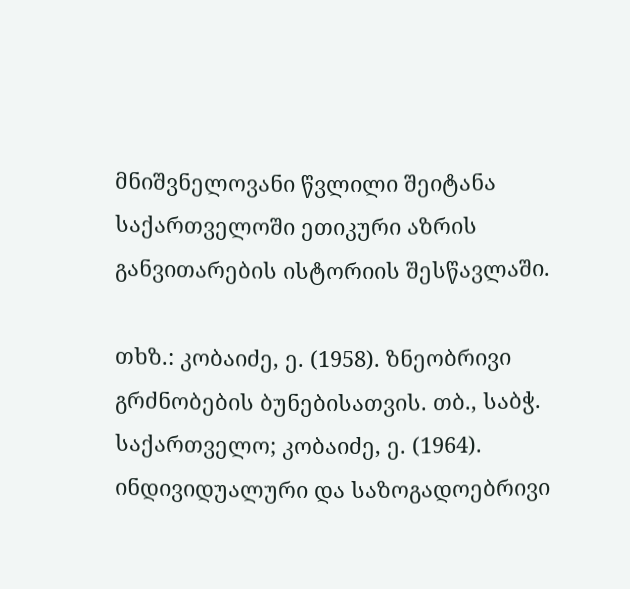მნიშვნელოვანი წვლილი შეიტანა საქართველოში ეთიკური აზრის განვითარების ისტორიის შესწავლაში.

თხზ.: კობაიძე, ე. (1958). ზნეობრივი გრძნობების ბუნებისათვის. თბ., საბჭ. საქართველო; კობაიძე, ე. (1964). ინდივიდუალური და საზოგადოებრივი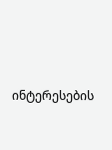ინტერესების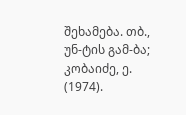შეხამება. თბ., უნ-ტის გამ-ბა; კობაიძე, ე. (1974).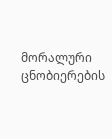მორალური ცნობიერების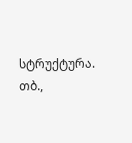სტრუქტურა. თბ.,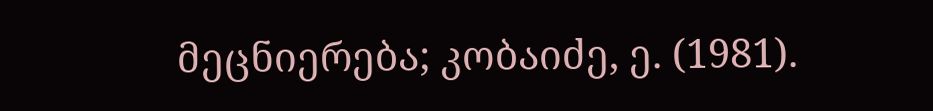მეცნიერება; კობაიძე, ე. (1981).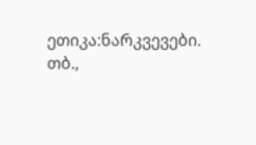ეთიკა:ნარკვევები. თბ.,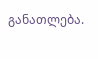განათლება.